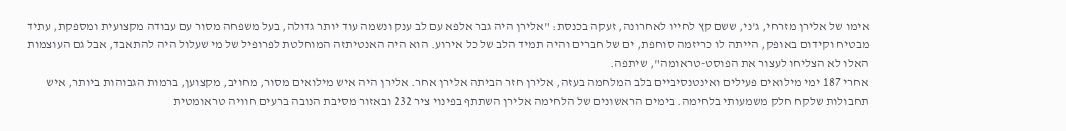אימו של אלירן מזרחי, ג'ני, ששם קץ לחייו לאחרונה, זעקה בכנסת: "אלירן היה גבר אלפא עם לב ענק ונשמה עוד יותר גדולה, בעל משפחה מסור עם עבודה מקצועית ומספקת, עתיד מבטיח וקידום באופק, הייתה לו כריזמה סוחפת, ים של חברים והיה תמיד הלב של כל אירוע. הוא היה האנטיתזה המוחלטת לפרופיל של מי שעלול היה להתאבד, אבל גם העוצמות האלו לא הצליחו לעצור את הפוסט-טראומה", שיתפה.
אחרי 187 ימי מילואים פעילים ואינטנסיביים בלב המלחמה בעזה, אלירן חזר הביתה אלירן אחר. אלירן היה איש מילואים מסור, מחויב, מקצוען, ברמות הגבוהות ביותר, איש תחבולות שלקח חלק משמעותי בלחימה. בימים הראשונים של הלחימה אלירן השתתף בפינוי ציר 232 ובאזור מסיבת הנובה ברעים חוויה טראומטית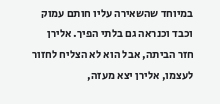במיוחד שהשאירה עליו חותם עמוק וכבד וכנראה גם בלתי הפיך. אלירן חזר הביתה, אבל הוא לא הצליח לחזור לעצמו, אלירן יצא מעזה,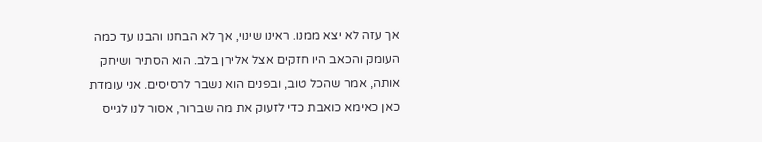אך עזה לא יצא ממנו. ראינו שינוי, אך לא הבחנו והבנו עד כמה העומק והכאב היו חזקים אצל אלירן בלב. הוא הסתיר ושיחק אותה, אמר שהכל טוב, ובפנים הוא נשבר לרסיסים. אני עומדת כאן כאימא כואבת כדי לזעוק את מה שברור, אסור לנו לגייס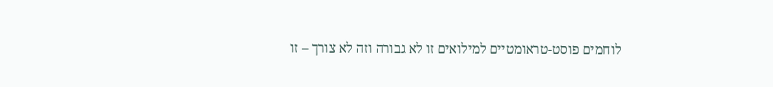לוחמים פוסט-טראומטיים למילואים זו לא גבורה וזה לא צורך – זו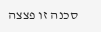סכנה זו פצצה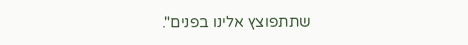שתתפוצץ אלינו בפנים".